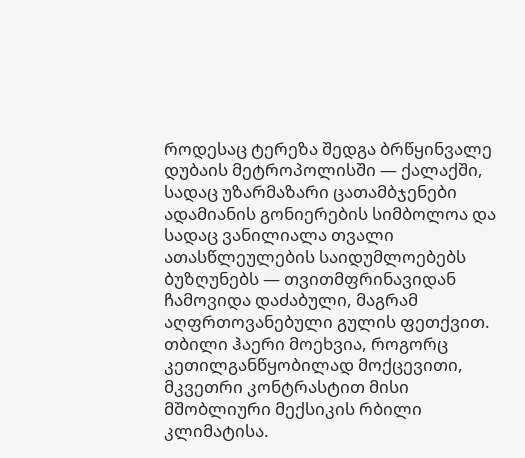როდესაც ტერეზა შედგა ბრწყინვალე დუბაის მეტროპოლისში — ქალაქში, სადაც უზარმაზარი ცათამბჯენები ადამიანის გონიერების სიმბოლოა და სადაც ვანილიალა თვალი ათასწლეულების საიდუმლოებებს ბუზღუნებს — თვითმფრინავიდან ჩამოვიდა დაძაბული, მაგრამ აღფრთოვანებული გულის ფეთქვით. თბილი ჰაერი მოეხვია, როგორც კეთილგანწყობილად მოქცევითი, მკვეთრი კონტრასტით მისი მშობლიური მექსიკის რბილი კლიმატისა.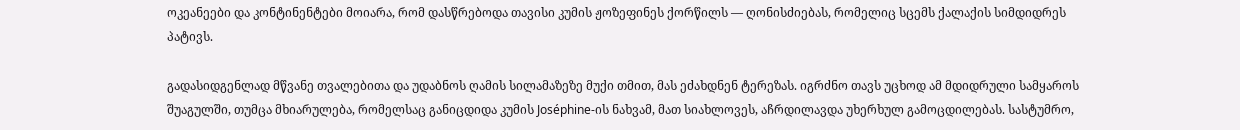ოკეანეები და კონტინენტები მოიარა, რომ დასწრებოდა თავისი კუმის ჟოზეფინეს ქორწილს — ღონისძიებას, რომელიც სცემს ქალაქის სიმდიდრეს პატივს.

გადასიდგენლად მწვანე თვალებითა და უდაბნოს ღამის სილამაზეზე მუქი თმით, მას ეძახდნენ ტერეზას. იგრძნო თავს უცხოდ ამ მდიდრული სამყაროს შუაგულში, თუმცა მხიარულება, რომელსაც განიცდიდა კუმის Joséphine-ის ნახვამ, მათ სიახლოვეს, აჩრდილავდა უხერხულ გამოცდილებას. სასტუმრო,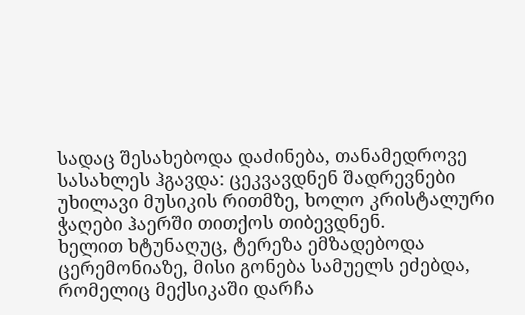სადაც შესახებოდა დაძინება, თანამედროვე სასახლეს ჰგავდა: ცეკვავდნენ შადრევნები უხილავი მუსიკის რითმზე, ხოლო კრისტალური ჭაღები ჰაერში თითქოს თიბევდნენ.
ხელით ხტუნაღუც, ტერეზა ემზადებოდა ცერემონიაზე, მისი გონება სამუელს ეძებდა, რომელიც მექსიკაში დარჩა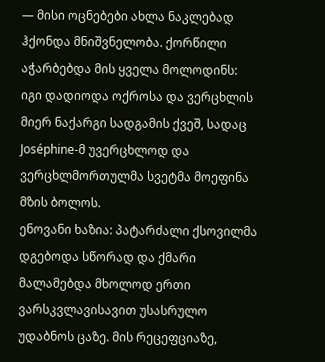— მისი ოცნებები ახლა ნაკლებად ჰქონდა მნიშვნელობა. ქორწილი აჭარბებდა მის ყველა მოლოდინს: იგი დადიოდა ოქროსა და ვერცხლის მიერ ნაქარგი სადგამის ქვეშ, სადაც Joséphine-მ უვერცხლოდ და ვერცხლმორთულმა სვეტმა მოეფინა მზის ბოლოს.
ენოვანი ხაზია: პატარძალი ქსოვილმა დგებოდა სწორად და ქმარი მალამებდა მხოლოდ ერთი ვარსკვლავისავით უსასრულო უდაბნოს ცაზე. მის რეცეფციაზე,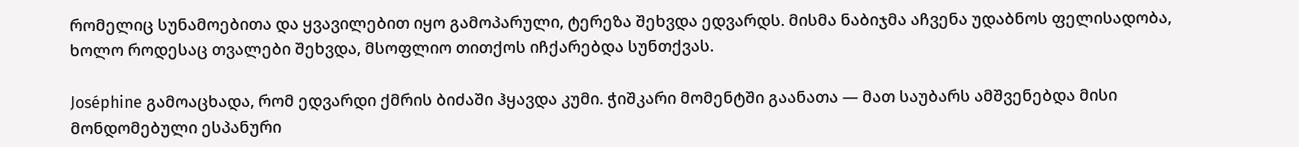რომელიც სუნამოებითა და ყვავილებით იყო გამოპარული, ტერეზა შეხვდა ედვარდს. მისმა ნაბიჯმა აჩვენა უდაბნოს ფელისადობა, ხოლო როდესაც თვალები შეხვდა, მსოფლიო თითქოს იჩქარებდა სუნთქვას.

Joséphine გამოაცხადა, რომ ედვარდი ქმრის ბიძაში ჰყავდა კუმი. ჭიშკარი მომენტში გაანათა — მათ საუბარს ამშვენებდა მისი მონდომებული ესპანური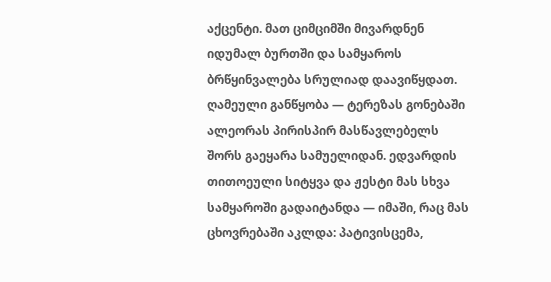აქცენტი. მათ ციმციმში მივარდნენ იდუმალ ბურთში და სამყაროს ბრწყინვალება სრულიად დაავიწყდათ.
ღამეული განწყობა — ტერეზას გონებაში ალეორას პირისპირ მასწავლებელს შორს გაეყარა სამუელიდან. ედვარდის თითოეული სიტყვა და ჟესტი მას სხვა სამყაროში გადაიტანდა — იმაში, რაც მას ცხოვრებაში აკლდა: პატივისცემა,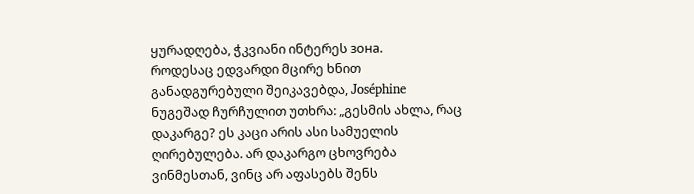ყურადღება, ჭკვიანი ინტერეს зона.
როდესაც ედვარდი მცირე ხნით განადგურებული შეიკავებდა, Joséphine ნუგეშად ჩურჩულით უთხრა: „გესმის ახლა, რაც დაკარგე? ეს კაცი არის ასი სამუელის ღირებულება. არ დაკარგო ცხოვრება ვინმესთან, ვინც არ აფასებს შენს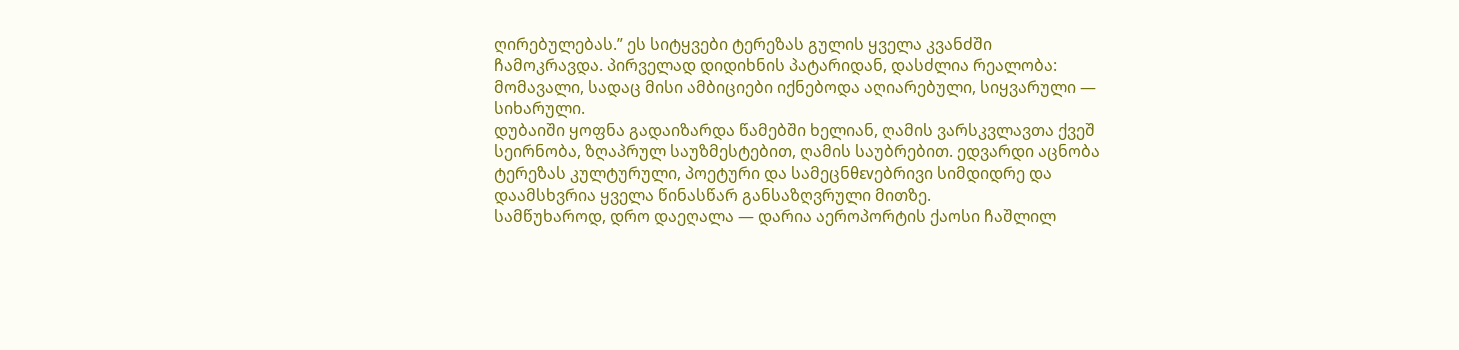ღირებულებას.” ეს სიტყვები ტერეზას გულის ყველა კვანძში ჩამოკრავდა. პირველად დიდიხნის პატარიდან, დასძლია რეალობა: მომავალი, სადაც მისი ამბიციები იქნებოდა აღიარებული, სიყვარული — სიხარული.
დუბაიში ყოფნა გადაიზარდა წამებში ხელიან, ღამის ვარსკვლავთა ქვეშ სეირნობა, ზღაპრულ საუზმესტებით, ღამის საუბრებით. ედვარდი აცნობა ტერეზას კულტურული, პოეტური და სამეცნθενებრივი სიმდიდრე და დაამსხვრია ყველა წინასწარ განსაზღვრული მითზე.
სამწუხაროდ, დრო დაეღალა — დარია აეროპორტის ქაოსი ჩაშლილ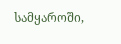სამყაროში,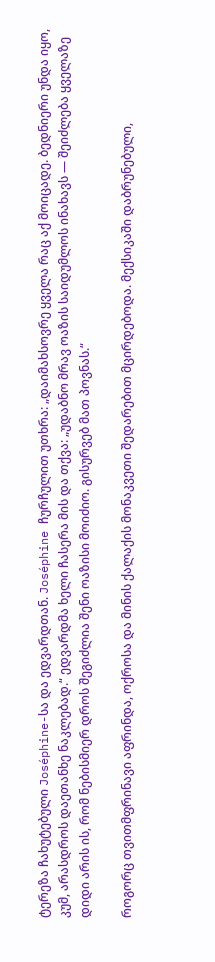ტერეზა ჩახუტებული Joséphine-სა და ედვარდთან. Joséphine ჩურჩულით უთხრა: „დაიმახსოვრე ყველა რაც აქ მოიცადე. ბედნიერი უნდა იყო, კუმ, არასდროს დაეთანხე ნაკლებად.“ ედვარდმა ხელი ჩასერა მის და თქვა: „უდაბნო მრავ ოაზის საიდუმლოს ინახავს — შეიძლება ყველაზე დიდი არის ის, რომ ნებისმიერ დროს შეგიძლია შენი ოაზისი მოიძიო. გისურვებ მათ პოვნას.“

როგორც თვითმფრინავი აფრინდა, ოქროსა და მინის ქალაქის მონაკვეთი შედარებით მცირდებოდა. მექსიკაში დაბრუნებული,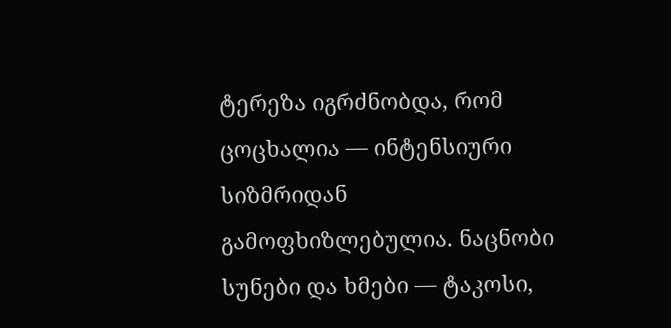ტერეზა იგრძნობდა, რომ ცოცხალია — ინტენსიური სიზმრიდან გამოფხიზლებულია. ნაცნობი სუნები და ხმები — ტაკოსი,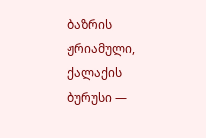ბაზრის ჟრიამული, ქალაქის ბურუსი —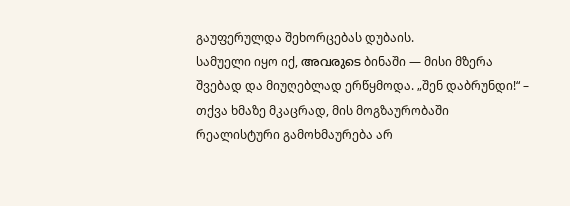გაუფერულდა შეხორცებას დუბაის.
სამუელი იყო იქ, അവരുടെ ბინაში — მისი მზერა შვებად და მიუღებლად ერწყმოდა. „შენ დაბრუნდი!“ – თქვა ხმაზე მკაცრად, მის მოგზაურობაში რეალისტური გამოხმაურება არ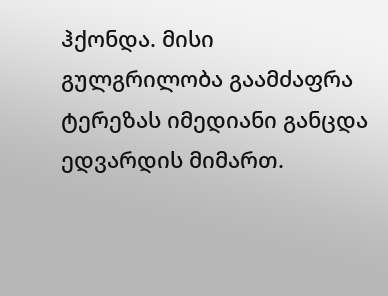ჰქონდა. მისი გულგრილობა გაამძაფრა ტერეზას იმედიანი განცდა ედვარდის მიმართ.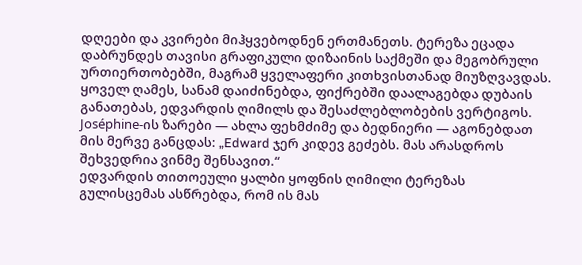დღეები და კვირები მიჰყვებოდნენ ერთმანეთს. ტერეზა ეცადა დაბრუნდეს თავისი გრაფიკული დიზაინის საქმეში და მეგობრული ურთიერთობებში, მაგრამ ყველაფერი კითხვისთანად მიუზღვავდას.
ყოველ ღამეს, სანამ დაიძინებდა, ფიქრებში დაალაგებდა დუბაის განათებას, ედვარდის ღიმილს და შესაძლებლობების ვერტიგოს. Joséphine-ის ზარები — ახლა ფეხმძიმე და ბედნიერი — აგონებდათ მის მერვე განცდას: „Edward ჯერ კიდევ გეძებს. მას არასდროს შეხვედრია ვინმე შენსავით.“
ედვარდის თითოეული ყალბი ყოფნის ღიმილი ტერეზას გულისცემას ასწრებდა, რომ ის მას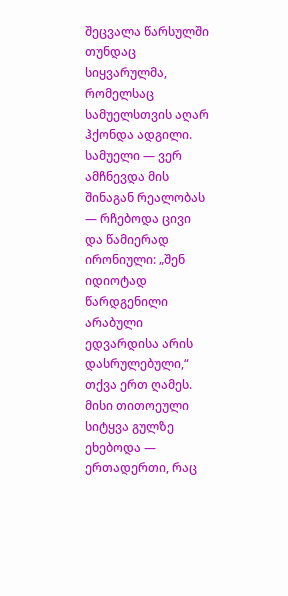შეცვალა წარსულში თუნდაც სიყვარულმა, რომელსაც სამუელსთვის აღარ ჰქონდა ადგილი. სამუელი — ვერ ამჩნევდა მის შინაგან რეალობას — რჩებოდა ცივი და წამიერად ირონიული: „შენ იდიოტად წარდგენილი არაბული ედვარდისა არის დასრულებული,“ თქვა ერთ ღამეს. მისი თითოეული სიტყვა გულზე ეხებოდა — ერთადერთი, რაც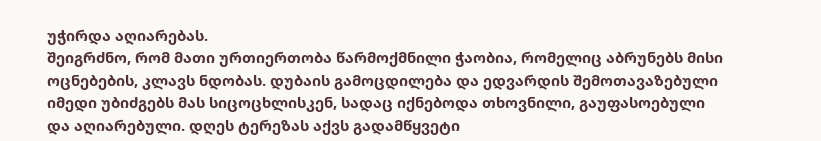უჭირდა აღიარებას.
შეიგრძნო, რომ მათი ურთიერთობა წარმოქმნილი ჭაობია, რომელიც აბრუნებს მისი ოცნებების, კლავს ნდობას. დუბაის გამოცდილება და ედვარდის შემოთავაზებული იმედი უბიძგებს მას სიცოცხლისკენ, სადაც იქნებოდა თხოვნილი, გაუფასოებული და აღიარებული. დღეს ტერეზას აქვს გადამწყვეტი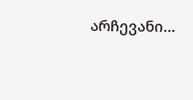არჩევანი…